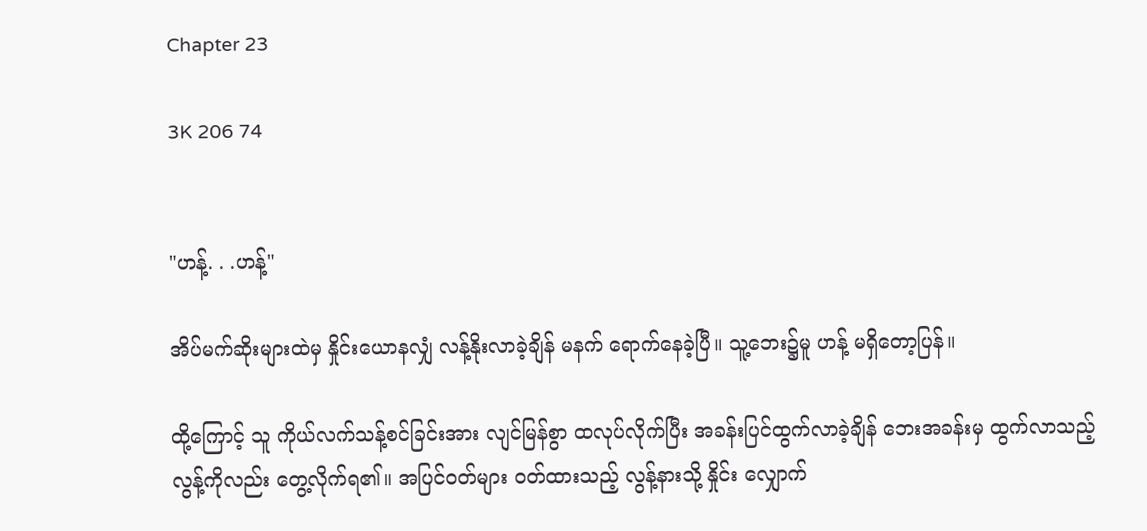Chapter 23

3K 206 74


"ဟန့်. . .ဟန့်"

အိပ်မက်ဆိုးများထဲမှ နှိုင်းယောနလျှံ လန့်နိုးလာခဲ့ချိန် မနက် ရောက်နေခဲ့ပြီ။ သူ့ဘေး၌မူ ဟန့် မရှိတော့ပြန်။

ထို့ကြောင့် သူ ကိုယ်လက်သန့်စင်ခြင်းအား လျင်မြန်စွာ ထလုပ်လိုက်ပြီး အခန်းပြင်ထွက်လာခဲ့ချိန် ဘေးအခန်းမှ ထွက်လာသည့် လွန့်ကိုလည်း တွေ့လိုက်ရ၏။ အပြင်ဝတ်များ ဝတ်ထားသည့် လွန့်နားသို့ နှိုင်း လျှောက်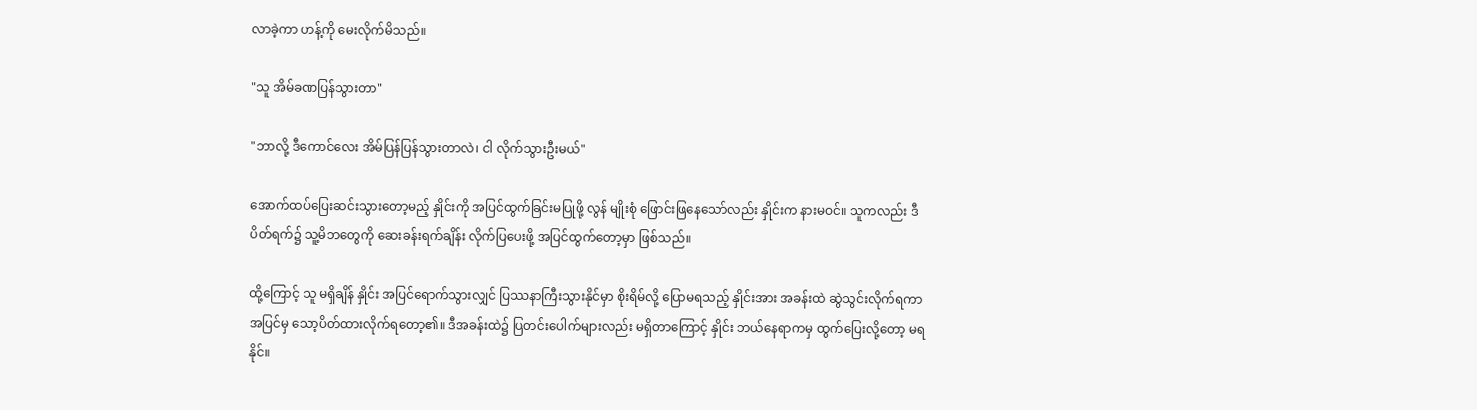လာခဲ့ကာ ဟန့်ကို မေးလိုက်မိသည်။

"သူ အိမ်ခဏပြန်သွားတာ"

"ဘာလို့ ဒီကောင်လေး အိမ်ပြန်ပြန်သွားတာလဲ၊ ငါ လိုက်သွားဦးမယ်"

အောက်ထပ်ပြေးဆင်းသွားတော့မည့် နှိုင်းကို အပြင်ထွက်ခြင်းမပြုဖို့ လွန် မျိုးစုံ ဖြောင်းဖြနေသော်လည်း နှိုင်းက နားမဝင်။ သူကလည်း ဒီပိ‌တ်ရက်၌ သူ့မိဘတွေကို ‌ဆေးခန်းရက်ချိန်း လိုက်ပြပေးဖို့ အပြင်ထွက်တော့မှာ ဖြစ်သည်။

ထို့ကြောင့် သူ မရှိချိန် နှိုင်း အပြင်ရောက်သွားလျှင် ပြဿနာကြီးသွားနိုင်မှာ စိုးရိမ်လို့ ပြောမရသည့် နှိုင်းအား အခန်းထဲ ဆွဲသွင်းလိုက်ရကာ အပြင်မှ သော့ပိတ်ထားလိုက်ရတော့၏။ ဒီအခန်းထဲ၌ ပြတင်းပေါက်များလည်း မရှိတာကြောင့် နှိုင်း ဘယ်နေရာကမှ ထွက်ပြေးလို့တော့ မရနိုင်။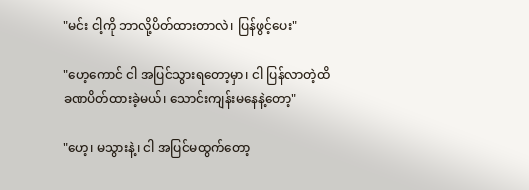"မင်း ငါ့ကို ဘာလို့ပိတ်ထားတာလဲ၊ ပြန်ဖွင့်ပေး"

"ဟေ့ကောင် ငါ အပြင်သွားရတော့မှာ၊ ငါ ပြန်လာတဲ့ထိ ခဏပိတ်ထားခဲ့မယ်၊ သောင်းကျန်းမနေနဲ့တော့"

"ဟေ့၊ မသွားနဲ့၊ ငါ အပြင်မထွက်တော့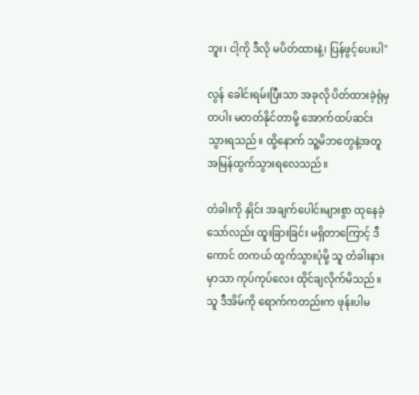ဘူး၊ ငါ့ကို ဒီလို မပိတ်ထားနဲ့၊ ပြန်ဖွင့်ပေးပါ"

လွန် ခေါင်းရမ်းပြီးသာ အခုလို ပိတ်ထားခဲ့ရုံမှတပါး မတတ်နိုင်တာမို့ အောက်ထပ်ဆင်းသွားရသည်။ ထို့နောက် သူ့မိဘတွေနဲ့အတူ အမြန်ထွက်သွားရလေသည်။

တံခါးကို နှိုင်း အချက်ပေါင်းများစွာ ထု‌နေခဲ့သော်လည်း ထူးခြားခြင်း မရှိတာကြောင့် ဒီကောင် တကယ် ထွက်သွားပုံမို့ သူ တံခါးနားမှာသာ ကုပ်ကုပ်လေး ထိုင်ချလိုက်မိသည်။ သူ ဒီအိမ်ကို ရောက်ကတည်းက ဖုန်းပါမ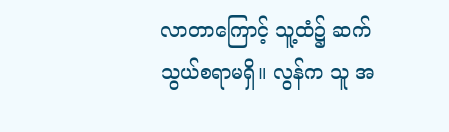လာတာကြောင့် သူ့ထံ၌ ဆက်သွယ်စရာမရှိ။ လွန်က သူ အ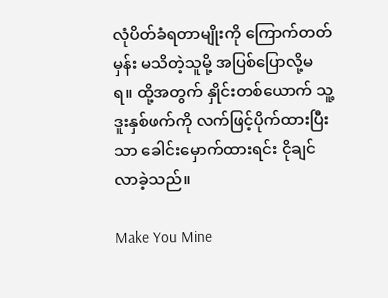လုံပိတ်ခံရတာမျိုးကို ကြောက်တတ်မှန်း မသိတဲ့သူမို့ အပြစ်ပြောလို့မရ။ ထို့အတွက် နှိုင်းတစ်ယောက် သူ့ဒူးနှစ်ဖက်ကို လက်ဖြင့်ပိုက်ထားပြီးသာ ခေါင်းမှောက်ထားရင်း ငိုချင်လာခဲ့သည်။

Make You Mine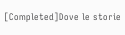[Completed]Dove le storie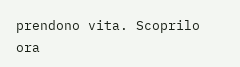prendono vita. Scoprilo ora